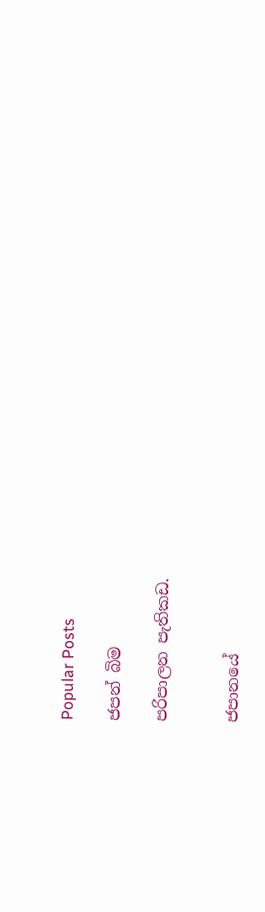Popular Posts

ජපන් බිම

පරිපාලන පැතිකඩ.


ජපානයේ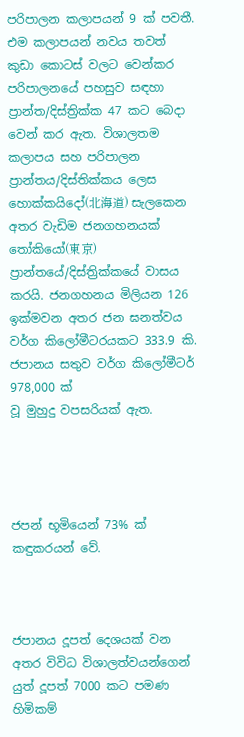පරිපාලන කලාපයන් 9 ක් පවතී. එම කලාපයන් නවය තවත් කුඩා කොටස් වලට වෙන්කර පරිපාලනයේ පහසුව සඳහා ප්‍රාන්ත/දිස්ත්‍රික්ක 47 කට බෙදා වෙන් කර ඇත. විශාලතම කලාපය සහ පරිපාලන ප්‍රාන්තය/දිස්තික්කය ලෙස හොක්කයිදෝ(北海道) සැලකෙන අතර වැඩිම ජනගහනයක් තෝකියෝ(東京) ප්‍රාන්තයේ/දිස්ත්‍රික්කයේ වාසය කරයි. ජනගහනය මිලියන 126 ඉක්මවන අතර ජන ඝනත්වය වර්ග කිලෝමීටරයකට 333.9 කි.
ජපානය සතුව වර්ග කිලෝමීටර් 978,000 ක්
වූ මුහුදු වපසරියක් ඇත.




ජපන් භූමියෙන් 73% ක් කඳුකරයන් වේ.



ජපානය දූපත් දෙශයක් වන අතර විවිධ විශාලත්වයන්ගෙන් යුත් දූපත් 7000 කට පමණ හිමිකම්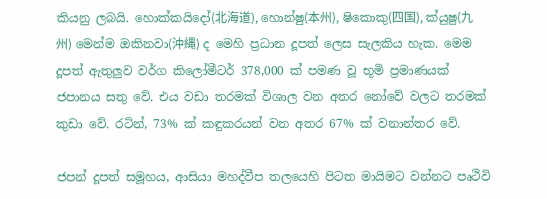කියනු ලබයි. හොක්කයිදෝ(北海道), හොන්ෂු(本州), ෂිකොකු(四国), ක්යුෂු(九州) මෙන්ම ඔකිනවා(沖縄) ද මෙහි ප්‍රධාන දූපත් ලෙස සැලකිය හැක. මෙම දූපත් ඇතුලුව වර්ග කිලෝමීටර් 378,000 ක් පමණ වූ භූමි ප්‍රමාණයක් ජපානය සතු වේ. එය වඩා තරමක් විශාල වන අතර නෝවේ වලට තරමක් කුඩා වේ. රටින්, 73% ක් කඳුකරයන් වන අතර 67% ක් වනාන්තර වේ.

ජපන් දූපත් සමූහය, ආසියා මහද්වීප තලයෙහි පිටත මායිමට වන්නට පෘථිවි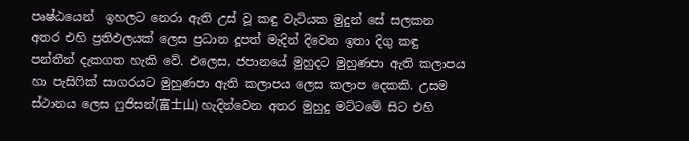පෘෂ්ඨයෙන්  ඉහලට නෙරා ඇති උස් වූ කඳු වැටියක මුදුන් සේ සලකන අතර එහි ප්‍රතිඵලයක් ලෙස ප්‍රධාන දූපත් මැදින් දිවෙන ඉතා දිගු කඳු පන්තීන් දැකගත හැකි වේ. එලෙස, ජපානයේ මුහුදට මුහුණපා ඇති කලාපය හා පැසිෆික් සාගරයට මුහුණපා ඇති කලාපය ලෙස කලාප දෙකකි. උසම ස්ථානය ලෙස ෆුජිසන්(富士山) හැදින්වෙන අතර මුහුදු මට්ටමේ සිට එහි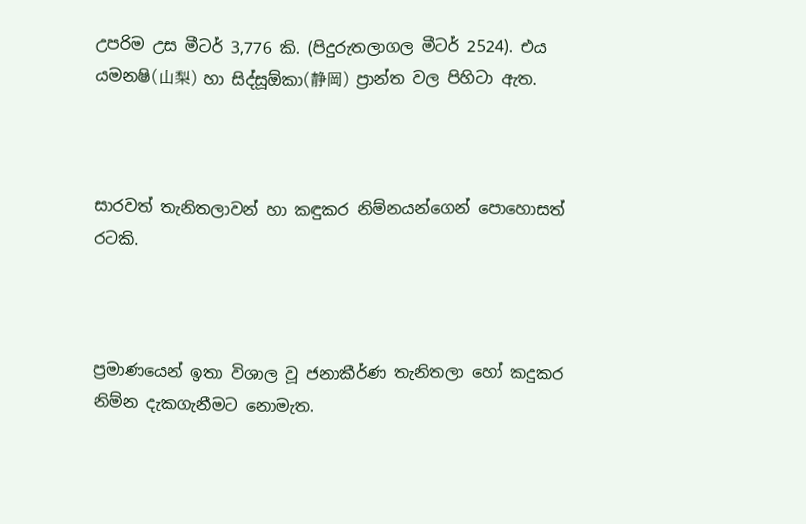උපරිම උස මීටර් 3,776 කි. (පිදුරුතලාගල මීටර් 2524). එය යමනෂි(山梨) හා සිද්සූඕකා(静岡) ප්‍රාන්ත වල පිහිටා ඇත.



සාරවත් තැනිතලාවන් හා කඳුකර නිම්නයන්ගෙන් පොහොසත් රටකි.



ප්‍රමාණයෙන් ඉතා විශාල වූ ජනාකීර්ණ තැනිතලා හෝ කදුකර නිම්න දැකගැනීමට නොමැත.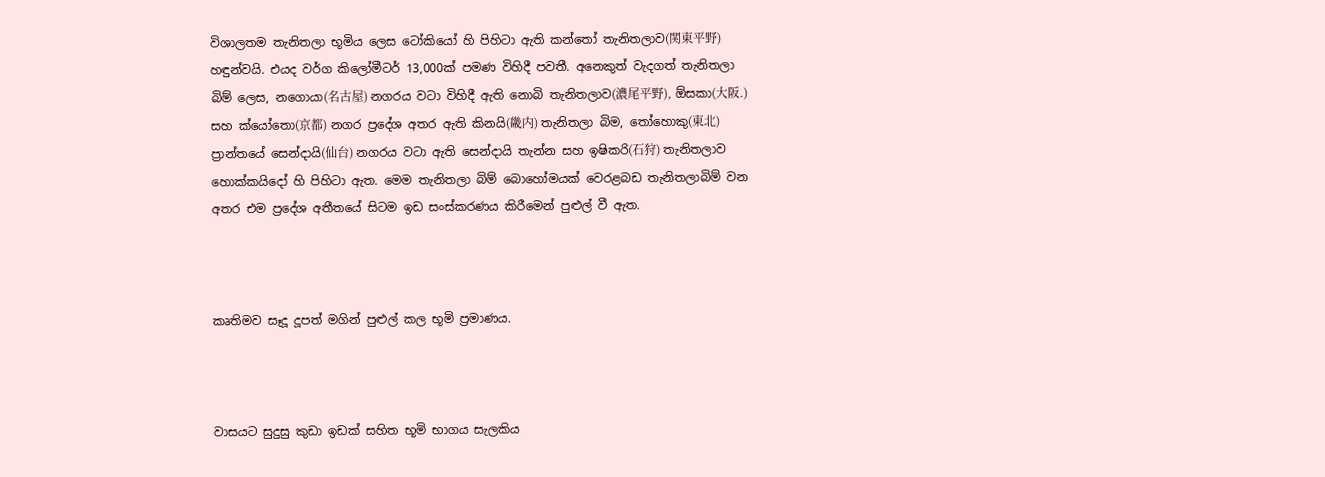විශාලතම තැනිතලා භූමිය ලෙස ටෝකියෝ හි පිහිටා ඇති කන්තෝ තැනිතලාව(関東平野) හඳුන්වයි. එයද වර්ග කිලෝමීටර් 13,000ක් පමණ විහිදී පවතී. අනෙකුත් වැදගත් තැනිතලා බිම් ලෙස, නගොයා(名古屋) නගරය වටා විහිදී ඇති නොබි තැනිතලාව(濃尾平野), ඕසකා(大阪.) සහ ක්යෝතො(京都) නගර ප්‍රදේශ අතර ඇති කිනයි(畿内) තැනිතලා බිම, තෝහොකු(東北) ප්‍රාන්තයේ සෙන්දායි(仙台) නගරය වටා ඇති සෙන්දායි තැන්න සහ ඉෂිකරි(石狩) තැනිතලාව හොක්කයිදෝ හි පිහිටා ඇත. මෙම තැනිතලා බිම් බොහෝමයක් වෙරළබඩ තැනිතලාබිම් වන අතර එම ප්‍රදේශ අතීතයේ සිටම ඉඩ සංස්කරණය කිරීමෙන් පුළුල් වී ඇත.



කෘතිමව සෑදූ දූපත් මගින් පුළුල් කල භූමි ප්‍රමාණය.



වාසයට සුදුසු කුඩා ඉඩක් සහිත භූමි භාගය සැලකිය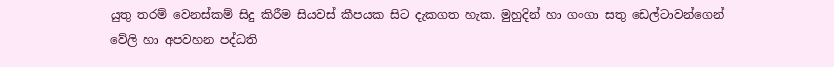යුතු තරම් වෙනස්කම් සිදු කිරීම සියවස් කීපයක සිට දැකගත හැක. මුහුදින් හා ගංගා සතු ඩෙල්ටාවන්ගෙන් වේලි හා අපවහන පද්ධති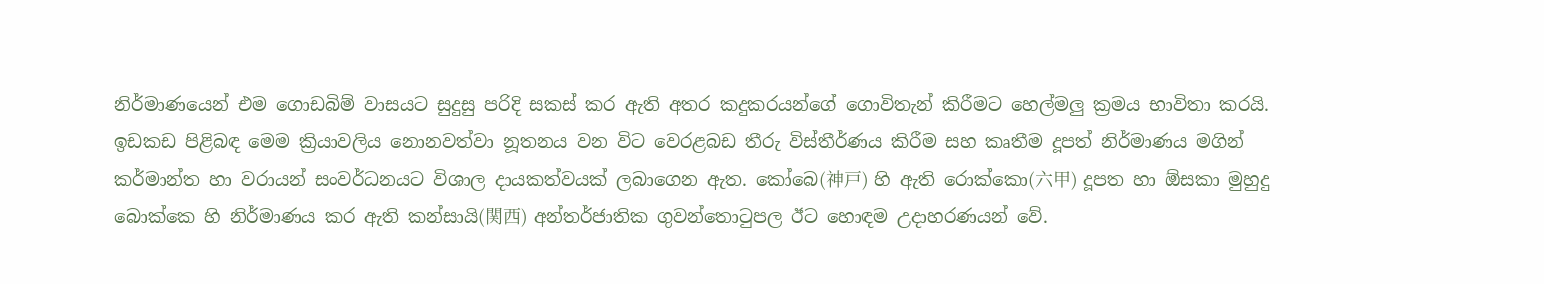නිර්මාණයෙන් එම ගොඩබිම් වාසයට සුදුසු පරිදි සකස් කර ඇති අතර කදුකරයන්ගේ ගොවිතැන් කිරීමට හෙල්මලු ක්‍රමය භාවිතා කරයි. ඉඩකඩ පිළිබඳ මෙම ක්‍රියාවලිය නොනවත්වා නූතනය වන විට වෙරළබඩ තීරු විස්තීර්ණය කිරීම සහ කෘතීම දූපත් නිර්මාණය මගින් කර්මාන්ත හා වරායන් සංවර්ධනයට විශාල දායකත්වයක් ලබාගෙන ඇත. කෝබෙ(神戸) හි ඇති රොක්කො(六甲) දූපත හා ඕසකා මුහුදු බොක්කෙ හි නිර්මාණය කර ඇති කන්සායි(関西) අන්තර්ජාතික ගුවන්තොටුපල ඊට හොඳම උදාහරණයන් වේ.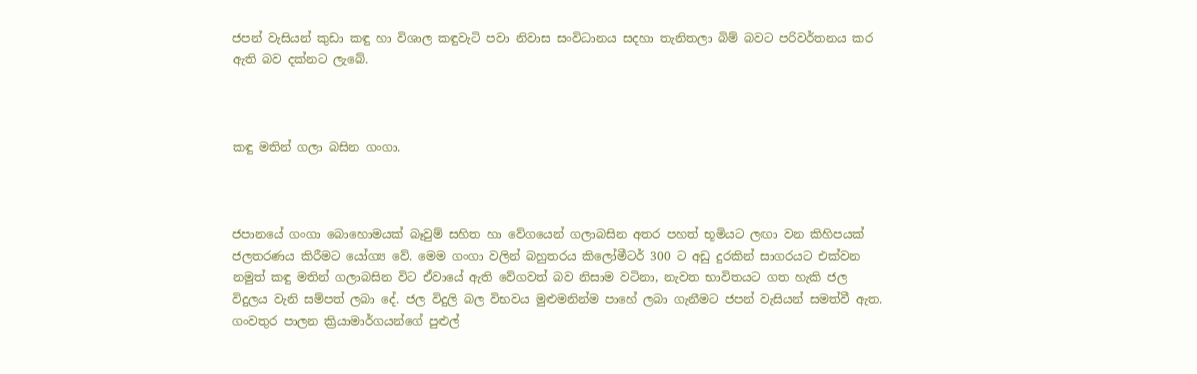ජපන් වැසියන් කුඩා කඳු හා විශාල කඳුවැටි පවා නිවාස සංවිධානය සදහා තැනිතලා බිම් බවට පරිවර්තනය කර ඇති බව දක්නට ලැබේ.



කඳු මතින් ගලා බසින ගංගා.



ජපානයේ ගංගා බොහොමයක් බෑවුම් සහිත හා වේගයෙන් ගලාබසින අතර පහත් භූමියට ලඟා වන කිහිපයක් ජලතරණය කිරීමට යෝග්‍ය වේ. මෙම ගංගා වලින් බහුතරය කිලෝමීටර් 300 ට අඩු දුරකින් සාගරයට එක්වන නමුත් කඳු මතින් ගලාබසින විට ඒවායේ ඇති වේගවත් බව නිසාම වටිනා, නැවත භාවිතයට ගත හැකි ජල විදුලය වැනි සම්පත් ලබා දේ. ජල විදුලි බල විභවය මුළුමනින්ම පාහේ ලබා ගැනීමට ජපන් වැසියන් සමත්වී ඇත. ගංවතුර පාලන ක්‍රියාමාර්ගයන්ගේ පුළුල්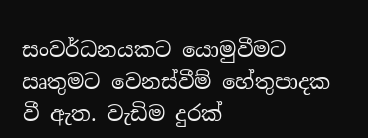සංවර්ධනයකට යොමුවීමට ඍතුමට වෙනස්වීම් හේතුපාදක වී ඇත. වැඩිම දුරක්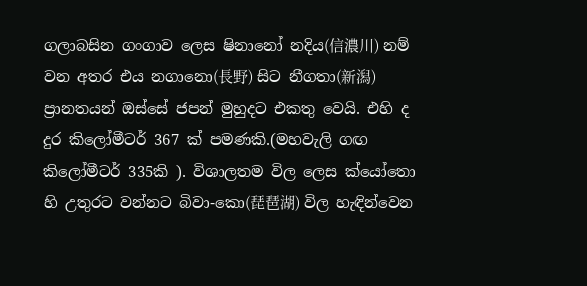ගලාබසින ගංගාව ලෙස ෂිනානෝ නදිය(信濃川) නම් වන අතර එය නගානො(長野) සිට නීගතා(新潟) ප්‍රානතයන් ඔස්සේ ජපන් මුහුදට එකතු වෙයි. එහි ද දුර කිලෝමීටර් 367 ක් පමණකි.(මහවැලි ගඟ කිලෝමීටර් 335කි ). විශාලතම විල ලෙස ක්යෝතො හි උතුරට වන්නට බිවා-කො(琵琶湖) විල හැඳින්වෙන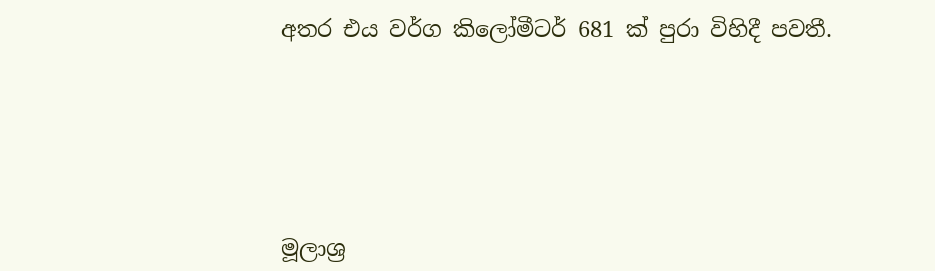අතර එය වර්ග කිලෝමීටර් 681 ක් පුරා විහිදී පවතී.






මූලාශ්‍ර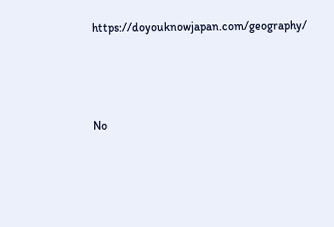https://doyouknowjapan.com/geography/






No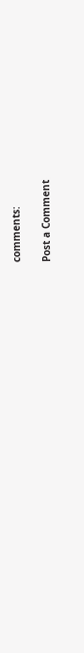comments:

Post a Comment